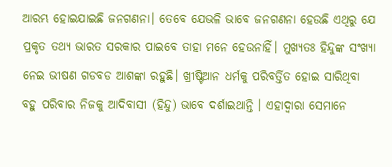ଆରମ୍ଭ ହୋଇଯାଇଛି ଜନଗଣନା। ତେବେ ଯେଭଳି ଭାବେ ଜନଗଣନା ହେଉଛି ଏଥିରୁ ଯେ ପ୍ରକୃତ ତଥ୍ୟ ଭାରତ ସରକାର ପାଇବେ ତାହା ମନେ ହେଉନାହିଁ। ମୁଖ୍ୟତଃ ହିନ୍ଦୁଙ୍କ ସଂଖ୍ୟା ନେଇ ଭୀଷଣ ଗଡବଡ ଆଶଙ୍କା ରହୁଛି। ଖ୍ରୀଷ୍ଟିଆନ ଧର୍ମକୁ ପରିବର୍ତ୍ତିତ ହୋଇ ସାରିଥିବା ବହୁ ପରିବାର ନିଜକୁ ଆଦିବାସୀ (ହିନ୍ଦୁ) ଭାବେ ଦର୍ଶାଇଥାନ୍ତି । ଏହାଦ୍ବାରା ସେମାନେ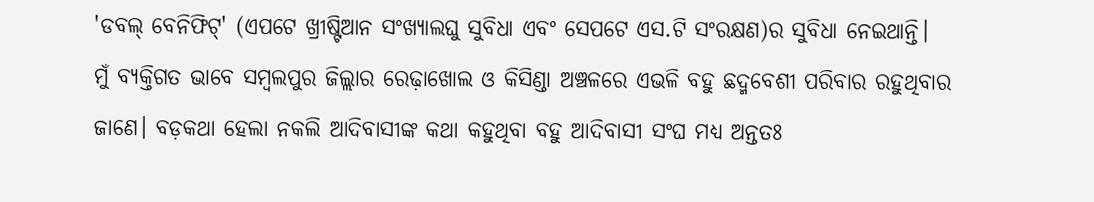'ଡବଲ୍ ବେନିଫିଟ୍' (ଏପଟେ ଖ୍ରୀଷ୍ଟିଆନ ସଂଖ୍ୟାଲଘୁ ସୁବିଧା ଏବଂ ସେପଟେ ଏସ.ଟି ସଂରକ୍ଷଣ)ର ସୁବିଧା ନେଇଥାନ୍ତି। ମୁଁ ବ୍ୟକ୍ତିଗତ ଭାବେ ସମ୍ବଲପୁର ଜିଲ୍ଲାର ରେଢ଼ାଖୋଲ ଓ କିସିଣ୍ଡା ଅଞ୍ଚଳରେ ଏଭଳି ବହୁ ଛଦ୍ମବେଶୀ ପରିବାର ରହୁଥିବାର ଜାଣେ। ବଡ଼କଥା ହେଲା ନକଲି ଆଦିବାସୀଙ୍କ କଥା କହୁଥିବା ବହୁ ଆଦିବାସୀ ସଂଘ ମଧ୍ୟ ଅନ୍ତତଃ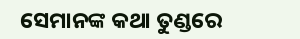ସେମାନଙ୍କ କଥା ତୁଣ୍ଡରେ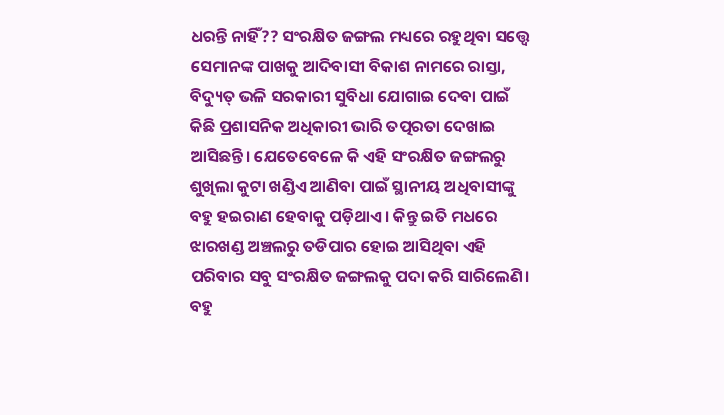ଧରନ୍ତି ନାହିଁ?? ସଂରକ୍ଷିତ ଜଙ୍ଗଲ ମଧ୍ୟରେ ରହୁଥିବା ସତ୍ତ୍ବେ ସେମାନଙ୍କ ପାଖକୁ ଆଦିବାସୀ ବିକାଶ ନାମରେ ରାସ୍ତା, ବିଦ୍ୟୁତ୍ ଭଳି ସରକାରୀ ସୁବିଧା ଯୋଗାଇ ଦେବା ପାଇଁ କିଛି ପ୍ରଶାସନିକ ଅଧିକାରୀ ଭାରି ତତ୍ପରତା ଦେଖାଇ ଆସିଛନ୍ତି। ଯେତେବେଳେ କି ଏହି ସଂରକ୍ଷିତ ଜଙ୍ଗଲରୁ ଶୁଖିଲା କୁଟା ଖଣ୍ଡିଏ ଆଣିବା ପାଇଁ ସ୍ଥାନୀୟ ଅଧିବାସୀଙ୍କୁ ବହୁ ହଇରାଣ ହେବାକୁ ପଡ଼ିଥାଏ। କିନ୍ତୁ ଇତି ମଧରେ ଝାରଖଣ୍ଡ ଅଞ୍ଚଲରୁ ତଡିପାର ହୋଇ ଆସିଥିବା ଏହି ପରିବାର ସବୁ ସଂରକ୍ଷିତ ଜଙ୍ଗଲକୁ ପଦା କରି ସାରିଲେଣି। ବହୁ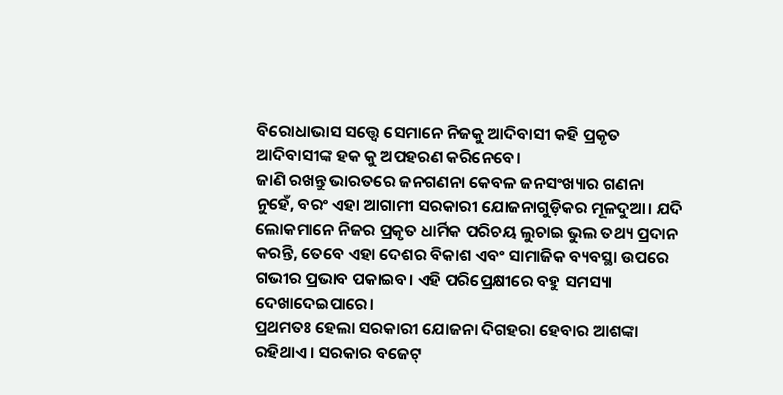ବିରୋଧାଭାସ ସତ୍ତ୍ବେ ସେମାନେ ନିଜକୁ ଆଦିବାସୀ କହି ପ୍ରକୃତ ଆଦିବାସୀଙ୍କ ହକ କୁ ଅପହରଣ କରିନେବେ।
ଜାଣି ରଖନ୍ତୁ ଭାରତରେ ଜନଗଣନା କେବଳ ଜନସଂଖ୍ୟାର ଗଣନା ନୁହେଁ, ବରଂ ଏହା ଆଗାମୀ ସରକାରୀ ଯୋଜନାଗୁଡ଼ିକର ମୂଳଦୁଆ। ଯଦି ଲୋକମାନେ ନିଜର ପ୍ରକୃତ ଧାର୍ମିକ ପରିଚୟ ଲୁଚାଇ ଭୁଲ ତଥ୍ୟ ପ୍ରଦାନ କରନ୍ତି, ତେବେ ଏହା ଦେଶର ବିକାଶ ଏବଂ ସାମାଜିକ ବ୍ୟବସ୍ଥା ଉପରେ ଗଭୀର ପ୍ରଭାବ ପକାଇବ। ଏହି ପରିପ୍ରେକ୍ଷୀରେ ବହୁ ସମସ୍ୟା ଦେଖାଦେଇପାରେ।
ପ୍ରଥମତଃ ହେଲା ସରକାରୀ ଯୋଜନା ଦିଗହରା ହେବାର ଆଶଙ୍କା ରହିଥାଏ। ସରକାର ବଜେଟ୍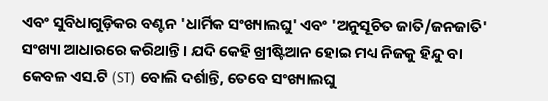ଏବଂ ସୁବିଧାଗୁଡ଼ିକର ବଣ୍ଟନ 'ଧାର୍ମିକ ସଂଖ୍ୟାଲଘୁ' ଏବଂ 'ଅନୁସୂଚିତ ଜାତି/ଜନଜାତି' ସଂଖ୍ୟା ଆଧାରରେ କରିଥାନ୍ତି। ଯଦି କେହି ଖ୍ରୀଷ୍ଟିଆନ ହୋଇ ମଧ୍ୟ ନିଜକୁ ହିନ୍ଦୁ ବା କେବଳ ଏସ.ଟି (ST) ବୋଲି ଦର୍ଶାନ୍ତି, ତେବେ ସଂଖ୍ୟାଲଘୁ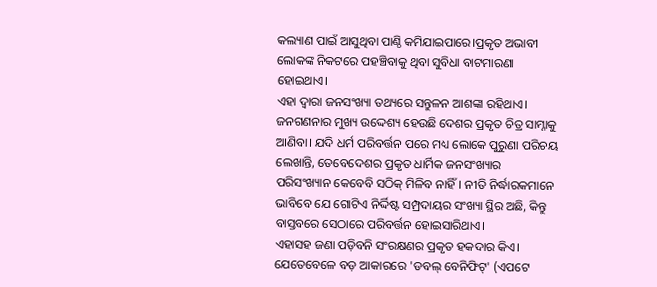କଲ୍ୟାଣ ପାଇଁ ଆସୁଥିବା ପାଣ୍ଠି କମିଯାଇପାରେ।ପ୍ରକୃତ ଅଭାବୀ ଲୋକଙ୍କ ନିକଟରେ ପହଞ୍ଚିବାକୁ ଥିବା ସୁବିଧା ବାଟମାରଣା ହୋଇଥାଏ।
ଏହା ଦ୍ବାରା ଜନସଂଖ୍ୟା ତଥ୍ୟରେ ସନ୍ତୁଳନ ଆଶଙ୍କା ରହିଥାଏ।
ଜନଗଣନାର ମୁଖ୍ୟ ଉଦ୍ଦେଶ୍ୟ ହେଉଛି ଦେଶର ପ୍ରକୃତ ଚିତ୍ର ସାମ୍ନାକୁ ଆଣିବା। ଯଦି ଧର୍ମ ପରିବର୍ତ୍ତନ ପରେ ମଧ୍ୟ ଲୋକେ ପୁରୁଣା ପରିଚୟ ଲେଖାନ୍ତି, ତେବେଦେଶର ପ୍ରକୃତ ଧାର୍ମିକ ଜନସଂଖ୍ୟାର ପରିସଂଖ୍ୟାନ କେବେବି ସଠିକ୍ ମିଳିବ ନାହିଁ। ନୀତି ନିର୍ଦ୍ଧାରକମାନେ ଭାବିବେ ଯେ ଗୋଟିଏ ନିର୍ଦ୍ଦିଷ୍ଟ ସମ୍ପ୍ରଦାୟର ସଂଖ୍ୟା ସ୍ଥିର ଅଛି, କିନ୍ତୁ ବାସ୍ତବରେ ସେଠାରେ ପରିବର୍ତ୍ତନ ହୋଇସାରିଥାଏ।
ଏହାସହ ଜଣା ପଡ଼ିବନି ସଂରକ୍ଷଣର ପ୍ରକୃତ ହକଦାର କିଏ। ଯେତେବେଳେ ବଡ଼ ଆକାରରେ 'ଡବଲ୍ ବେନିଫିଟ୍' (ଏପଟେ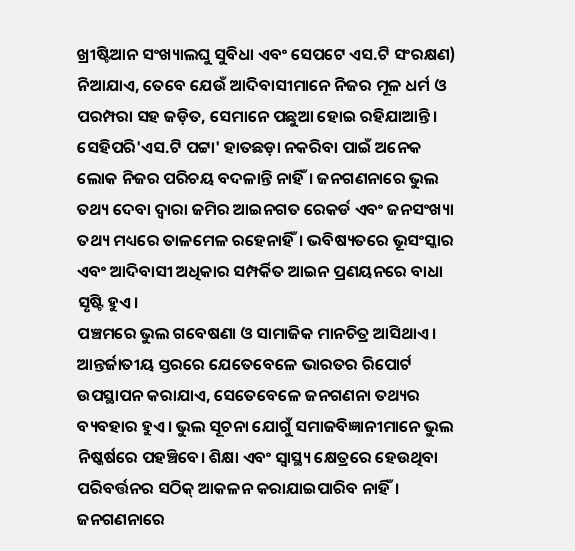ଖ୍ରୀଷ୍ଟିଆନ ସଂଖ୍ୟାଲଘୁ ସୁବିଧା ଏବଂ ସେପଟେ ଏସ.ଟି ସଂରକ୍ଷଣ) ନିଆଯାଏ, ତେବେ ଯେଉଁ ଆଦିବାସୀମାନେ ନିଜର ମୂଳ ଧର୍ମ ଓ ପରମ୍ପରା ସହ ଜଡ଼ିତ, ସେମାନେ ପଛୁଆ ହୋଇ ରହିଯାଆନ୍ତି।
ସେହିପରି'ଏସ.ଟି ପଟ୍ଟା' ହାତଛଡ଼ା ନକରିବା ପାଇଁ ଅନେକ ଲୋକ ନିଜର ପରିଚୟ ବଦଳାନ୍ତି ନାହିଁ। ଜନଗଣନାରେ ଭୁଲ ତଥ୍ୟ ଦେବା ଦ୍ୱାରା ଜମିର ଆଇନଗତ ରେକର୍ଡ ଏବଂ ଜନସଂଖ୍ୟା ତଥ୍ୟ ମଧ୍ୟରେ ତାଳମେଳ ରହେନାହିଁ। ଭବିଷ୍ୟତରେ ଭୂସଂସ୍କାର ଏବଂ ଆଦିବାସୀ ଅଧିକାର ସମ୍ପର୍କିତ ଆଇନ ପ୍ରଣୟନରେ ବାଧା ସୃଷ୍ଟି ହୁଏ।
ପଞ୍ଚମରେ ଭୁଲ ଗବେଷଣା ଓ ସାମାଜିକ ମାନଚିତ୍ର ଆସିଥାଏ।
ଆନ୍ତର୍ଜାତୀୟ ସ୍ତରରେ ଯେତେବେଳେ ଭାରତର ରିପୋର୍ଟ ଉପସ୍ଥାପନ କରାଯାଏ, ସେତେବେଳେ ଜନଗଣନା ତଥ୍ୟର ବ୍ୟବହାର ହୁଏ। ଭୁଲ ସୂଚନା ଯୋଗୁଁ ସମାଜବିଜ୍ଞାନୀମାନେ ଭୁଲ ନିଷ୍କର୍ଷରେ ପହଞ୍ଚିବେ। ଶିକ୍ଷା ଏବଂ ସ୍ୱାସ୍ଥ୍ୟ କ୍ଷେତ୍ରରେ ହେଉଥିବା ପରିବର୍ତ୍ତନର ସଠିକ୍ ଆକଳନ କରାଯାଇପାରିବ ନାହିଁ।
ଜନଗଣନାରେ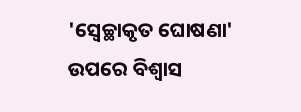'ସ୍ୱେଚ୍ଛାକୃତ ଘୋଷଣା' ଉପରେ ବିଶ୍ୱାସ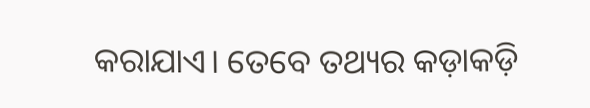କରାଯାଏ। ତେବେ ତଥ୍ୟର କଡ଼ାକଡ଼ି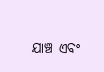ଯାଞ୍ଚ ଏବଂ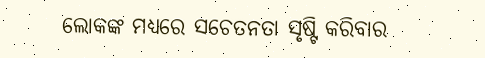ଲୋକଙ୍କ ମଧ୍ୟରେ ସଚେତନତା ସୃଷ୍ଟି କରିବାର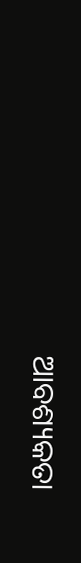ଆବଶ୍ୟକତା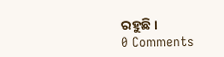ରହୁଛି।
0 Comments